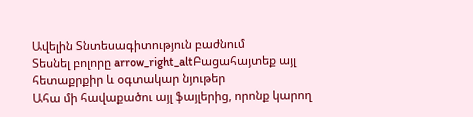Ավելին Տնտեսագիտություն բաժնում
Տեսնել բոլորը arrow_right_altԲացահայտեք այլ հետաքրքիր և օգտակար նյութեր
Ահա մի հավաքածու այլ ֆայլերից, որոնք կարող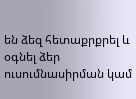են ձեզ հետաքրքրել և օգնել ձեր ուսումնասիրման կամ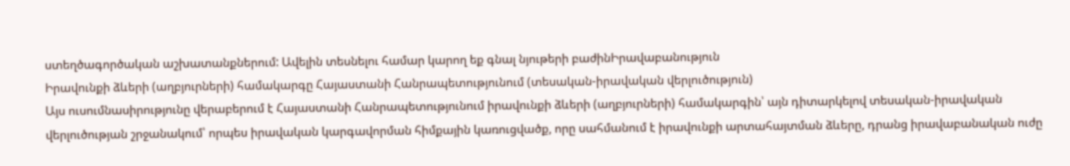ստեղծագործական աշխատանքներում: Ավելին տեսնելու համար կարող եք գնալ նյութերի բաժինԻրավաբանություն
Իրավունքի ձևերի (աղբյուրների) համակարգը Հայաստանի Հանրապետությունում (տեսական-իրավական վերլուծություն)
Այս ուսումնասիրությունը վերաբերում է Հայաստանի Հանրապետությունում իրավունքի ձևերի (աղբյուրների) համակարգին՝ այն դիտարկելով տեսական-իրավական վերլուծության շրջանակում՝ որպես իրավական կարգավորման հիմքային կառուցվածք, որը սահմանում է իրավունքի արտահայտման ձևերը, դրանց իրավաբանական ուժը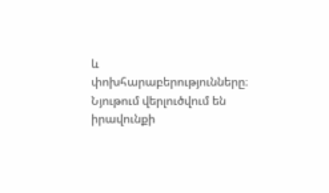և փոխհարաբերությունները։ Նյութում վերլուծվում են իրավունքի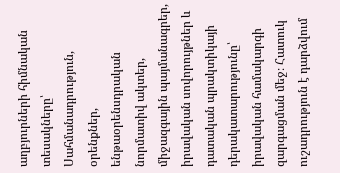աղբյուրների հիմնական տեսակները՝ Սահմանադրություն, օրենքներ, ենթաօրենսդրական նորմատիվ ակտեր, միջազգային պայմանագրեր, իրավական սովորույթներ և դատական պրակտիկայի դերակատարությունը՝ իրավական համակարգի զարգացման մեջ։ Հատուկ ուշադրություն է դարձվում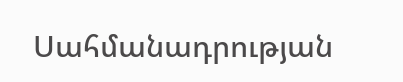Սահմանադրության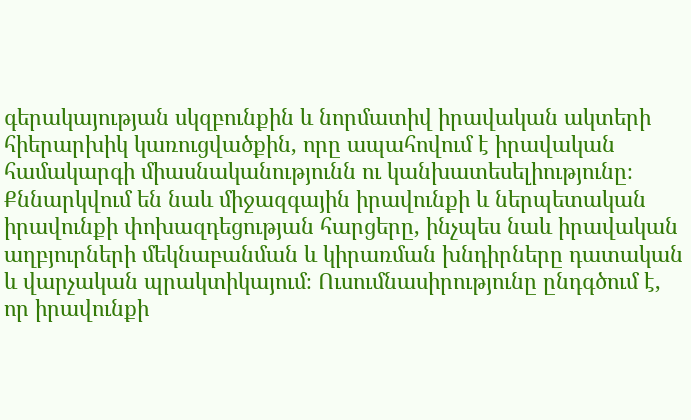գերակայության սկզբունքին և նորմատիվ իրավական ակտերի հիերարխիկ կառուցվածքին, որը ապահովում է իրավական համակարգի միասնականությունն ու կանխատեսելիությունը։ Քննարկվում են նաև միջազգային իրավունքի և ներպետական իրավունքի փոխազդեցության հարցերը, ինչպես նաև իրավական աղբյուրների մեկնաբանման և կիրառման խնդիրները դատական և վարչական պրակտիկայում։ Ուսումնասիրությունը ընդգծում է, որ իրավունքի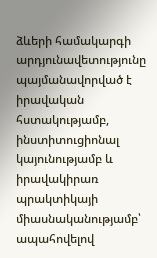ձևերի համակարգի արդյունավետությունը պայմանավորված է իրավական հստակությամբ, ինստիտուցիոնալ կայունությամբ և իրավակիրառ պրակտիկայի միասնականությամբ՝ ապահովելով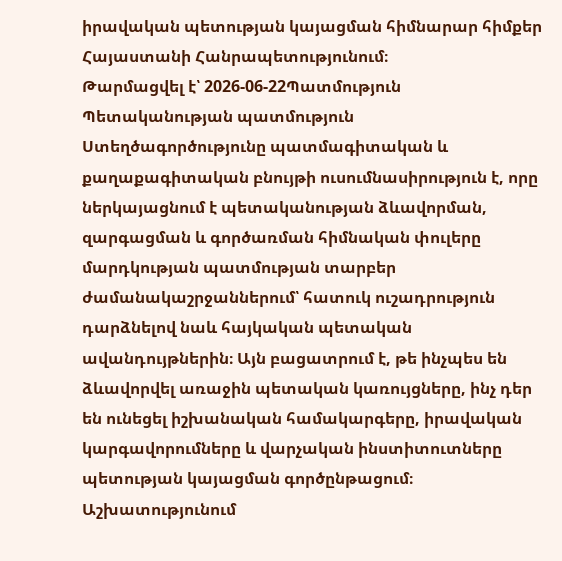իրավական պետության կայացման հիմնարար հիմքեր Հայաստանի Հանրապետությունում։
Թարմացվել է՝ 2026-06-22Պատմություն
Պետականության պատմություն
Ստեղծագործությունը պատմագիտական և քաղաքագիտական բնույթի ուսումնասիրություն է, որը ներկայացնում է պետականության ձևավորման, զարգացման և գործառման հիմնական փուլերը մարդկության պատմության տարբեր ժամանակաշրջաններում՝ հատուկ ուշադրություն դարձնելով նաև հայկական պետական ավանդույթներին։ Այն բացատրում է, թե ինչպես են ձևավորվել առաջին պետական կառույցները, ինչ դեր են ունեցել իշխանական համակարգերը, իրավական կարգավորումները և վարչական ինստիտուտները պետության կայացման գործընթացում։ Աշխատությունում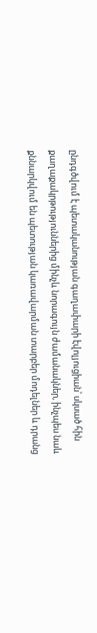ընդգծվում է պետականության գաղափարի էվոլյուցիան՝ սկսած հին քաղաքակրթություններից մինչև նորագույն ժամանակներ, ինչպես նաև քննարկվում են պետության կառավարման տարբեր մոդելներ և դրանց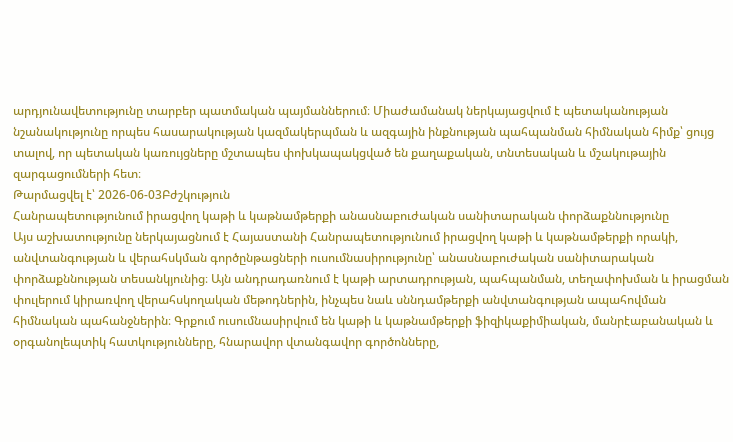արդյունավետությունը տարբեր պատմական պայմաններում։ Միաժամանակ ներկայացվում է պետականության նշանակությունը որպես հասարակության կազմակերպման և ազգային ինքնության պահպանման հիմնական հիմք՝ ցույց տալով, որ պետական կառույցները մշտապես փոխկապակցված են քաղաքական, տնտեսական և մշակութային զարգացումների հետ։
Թարմացվել է՝ 2026-06-03Բժշկություն
Հանրապետությունում իրացվող կաթի և կաթնամթերքի անասնաբուժական սանիտարական փորձաքննությունը
Այս աշխատությունը ներկայացնում է Հայաստանի Հանրապետությունում իրացվող կաթի և կաթնամթերքի որակի, անվտանգության և վերահսկման գործընթացների ուսումնասիրությունը՝ անասնաբուժական սանիտարական փորձաքննության տեսանկյունից։ Այն անդրադառնում է կաթի արտադրության, պահպանման, տեղափոխման և իրացման փուլերում կիրառվող վերահսկողական մեթոդներին, ինչպես նաև սննդամթերքի անվտանգության ապահովման հիմնական պահանջներին։ Գրքում ուսումնասիրվում են կաթի և կաթնամթերքի ֆիզիկաքիմիական, մանրէաբանական և օրգանոլեպտիկ հատկությունները, հնարավոր վտանգավոր գործոնները,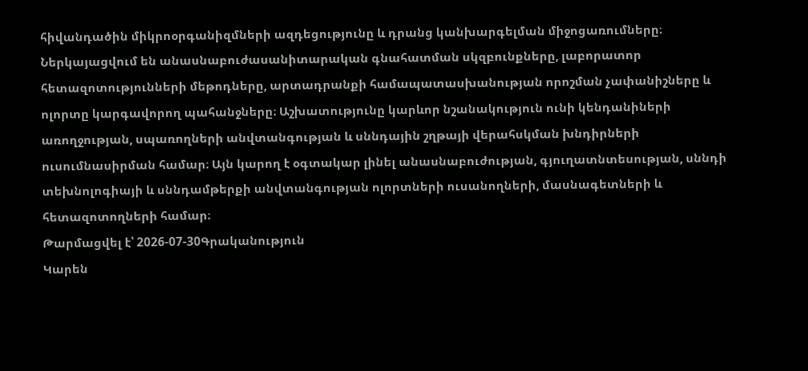հիվանդածին միկրոօրգանիզմների ազդեցությունը և դրանց կանխարգելման միջոցառումները։ Ներկայացվում են անասնաբուժասանիտարական գնահատման սկզբունքները, լաբորատոր հետազոտությունների մեթոդները, արտադրանքի համապատասխանության որոշման չափանիշները և ոլորտը կարգավորող պահանջները։ Աշխատությունը կարևոր նշանակություն ունի կենդանիների առողջության, սպառողների անվտանգության և սննդային շղթայի վերահսկման խնդիրների ուսումնասիրման համար։ Այն կարող է օգտակար լինել անասնաբուժության, գյուղատնտեսության, սննդի տեխնոլոգիայի և սննդամթերքի անվտանգության ոլորտների ուսանողների, մասնագետների և հետազոտողների համար։
Թարմացվել է՝ 2026-07-30Գրականություն
Կարեն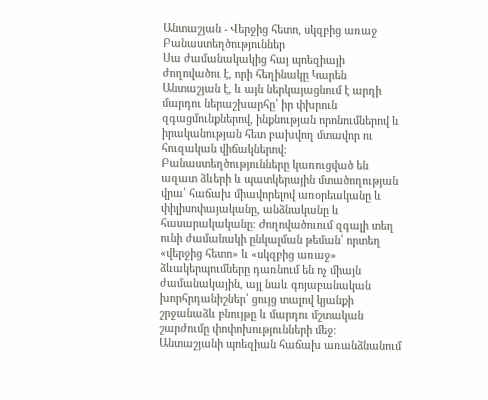Անտաշյան - Վերջից հետո, սկզբից առաջ Բանաստեղծություններ
Սա ժամանակակից հայ պոեզիայի ժողովածու է, որի հեղինակը Կարեն Անտաշյան է, և այն ներկայացնում է արդի մարդու ներաշխարհը՝ իր փխրուն զգացմունքներով, ինքնության որոնումներով և իրականության հետ բախվող մտավոր ու հուզական վիճակներով։ Բանաստեղծությունները կառուցված են ազատ ձևերի և պատկերային մտածողության վրա՝ հաճախ միավորելով առօրեականը և փիլիսոփայականը, անձնականը և հասարակականը։ Ժողովածուում զգալի տեղ ունի ժամանակի ընկալման թեման՝ որտեղ «վերջից հետո» և «սկզբից առաջ» ձևակերպումները դառնում են ոչ միայն ժամանակային, այլ նաև գոյաբանական խորհրդանիշներ՝ ցույց տալով կյանքի շրջանաձև բնույթը և մարդու մշտական շարժումը փոփոխությունների մեջ։ Անտաշյանի պոեզիան հաճախ առանձնանում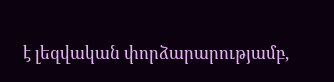է լեզվական փորձարարությամբ,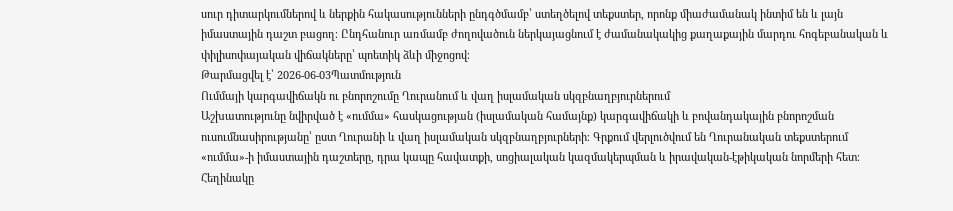սուր դիտարկումներով և ներքին հակասությունների ընդգծմամբ՝ ստեղծելով տեքստեր, որոնք միաժամանակ ինտիմ են և լայն իմաստային դաշտ բացող։ Ընդհանուր առմամբ ժողովածուն ներկայացնում է ժամանակակից քաղաքային մարդու հոգեբանական և փիլիսոփայական վիճակները՝ պոետիկ ձևի միջոցով։
Թարմացվել է՝ 2026-06-03Պատմություն
Ումմայի կարգավիճակն ու բնորոշումը Ղուրանում և վաղ իսլամական սկզբնաղբյուրներում
Աշխատությունը նվիրված է «ումմա» հասկացության (իսլամական համայնք) կարգավիճակի և բովանդակային բնորոշման ուսումնասիրությանը՝ ըստ Ղուրանի և վաղ իսլամական սկզբնաղբյուրների։ Գրքում վերլուծվում են Ղուրանական տեքստերում «ումմա»-ի իմաստային դաշտերը, դրա կապը հավատքի, սոցիալական կազմակերպման և իրավական-էթիկական նորմերի հետ։ Հեղինակը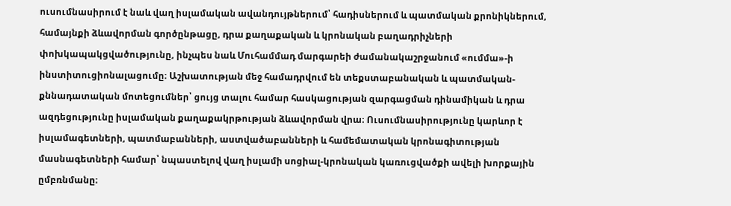ուսումնասիրում է նաև վաղ իսլամական ավանդույթներում՝ հադիսներում և պատմական քրոնիկներում, համայնքի ձևավորման գործընթացը, դրա քաղաքական և կրոնական բաղադրիչների փոխկապակցվածությունը, ինչպես նաև Մուհամմադ մարգարեի ժամանակաշրջանում «ումմա»-ի ինստիտուցիոնալացումը։ Աշխատության մեջ համադրվում են տեքստաբանական և պատմական-քննադատական մոտեցումներ՝ ցույց տալու համար հասկացության զարգացման դինամիկան և դրա ազդեցությունը իսլամական քաղաքակրթության ձևավորման վրա։ Ուսումնասիրությունը կարևոր է իսլամագետների, պատմաբանների, աստվածաբանների և համեմատական կրոնագիտության մասնագետների համար՝ նպաստելով վաղ իսլամի սոցիալ-կրոնական կառուցվածքի ավելի խորքային ըմբռնմանը։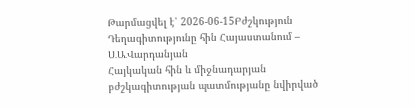Թարմացվել է՝ 2026-06-15Բժշկություն
Դեղագիտությունը հին Հայաստանում – Ս․Ա․Վարդանյան
Հայկական հին և միջնադարյան բժշկագիտության պատմությանը նվիրված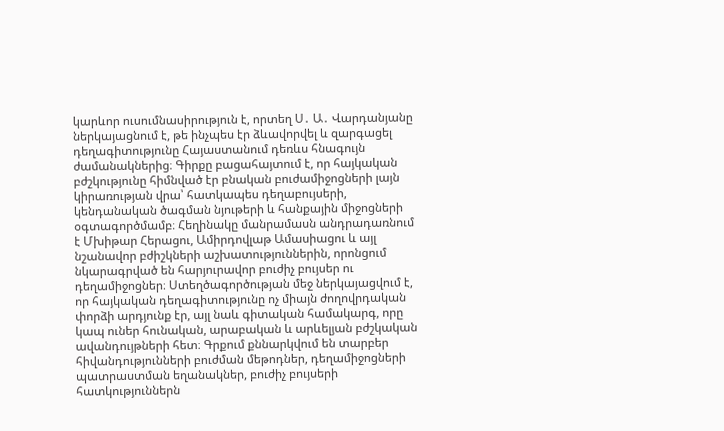կարևոր ուսումնասիրություն է, որտեղ Ս․ Ա․ Վարդանյանը ներկայացնում է, թե ինչպես էր ձևավորվել և զարգացել դեղագիտությունը Հայաստանում դեռևս հնագույն ժամանակներից։ Գիրքը բացահայտում է, որ հայկական բժշկությունը հիմնված էր բնական բուժամիջոցների լայն կիրառության վրա՝ հատկապես դեղաբույսերի, կենդանական ծագման նյութերի և հանքային միջոցների օգտագործմամբ։ Հեղինակը մանրամասն անդրադառնում է Մխիթար Հերացու, Ամիրդովլաթ Ամասիացու և այլ նշանավոր բժիշկների աշխատություններին, որոնցում նկարագրված են հարյուրավոր բուժիչ բույսեր ու դեղամիջոցներ։ Ստեղծագործության մեջ ներկայացվում է, որ հայկական դեղագիտությունը ոչ միայն ժողովրդական փորձի արդյունք էր, այլ նաև գիտական համակարգ, որը կապ ուներ հունական, արաբական և արևելյան բժշկական ավանդույթների հետ։ Գրքում քննարկվում են տարբեր հիվանդությունների բուժման մեթոդներ, դեղամիջոցների պատրաստման եղանակներ, բուժիչ բույսերի հատկություններն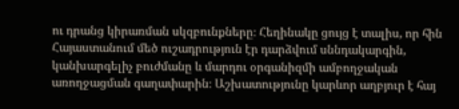ու դրանց կիրառման սկզբունքները։ Հեղինակը ցույց է տալիս, որ հին Հայաստանում մեծ ուշադրություն էր դարձվում սննդակարգին, կանխարգելիչ բուժմանը և մարդու օրգանիզմի ամբողջական առողջացման գաղափարին։ Աշխատությունը կարևոր աղբյուր է հայ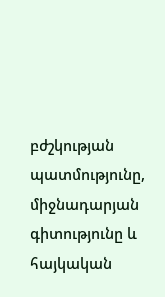բժշկության պատմությունը, միջնադարյան գիտությունը և հայկական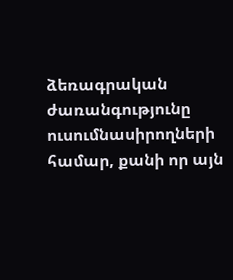ձեռագրական ժառանգությունը ուսումնասիրողների համար, քանի որ այն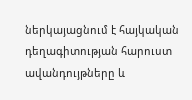ներկայացնում է հայկական դեղագիտության հարուստ ավանդույթները և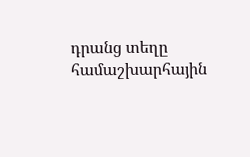դրանց տեղը համաշխարհային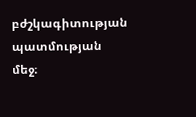բժշկագիտության պատմության մեջ։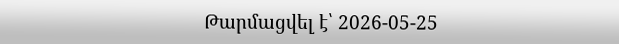Թարմացվել է՝ 2026-05-25